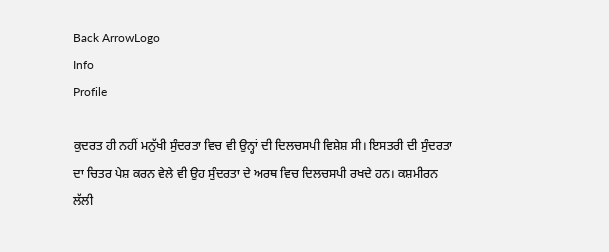Back ArrowLogo
Info
Profile

ਕੁਦਰਤ ਹੀ ਨਹੀਂ ਮਨੁੱਖੀ ਸੁੰਦਰਤਾ ਵਿਚ ਵੀ ਉਨ੍ਹਾਂ ਦੀ ਦਿਲਚਸਪੀ ਵਿਸ਼ੇਸ਼ ਸੀ। ਇਸਤਰੀ ਦੀ ਸੁੰਦਰਤਾ ਦਾ ਚਿਤਰ ਪੇਸ਼ ਕਰਨ ਵੇਲੇ ਵੀ ਉਹ ਸੁੰਦਰਤਾ ਦੇ ਅਰਥ ਵਿਚ ਦਿਲਚਸਪੀ ਰਖਦੇ ਹਨ। ਕਸ਼ਮੀਰਨ ਲੱਲੀ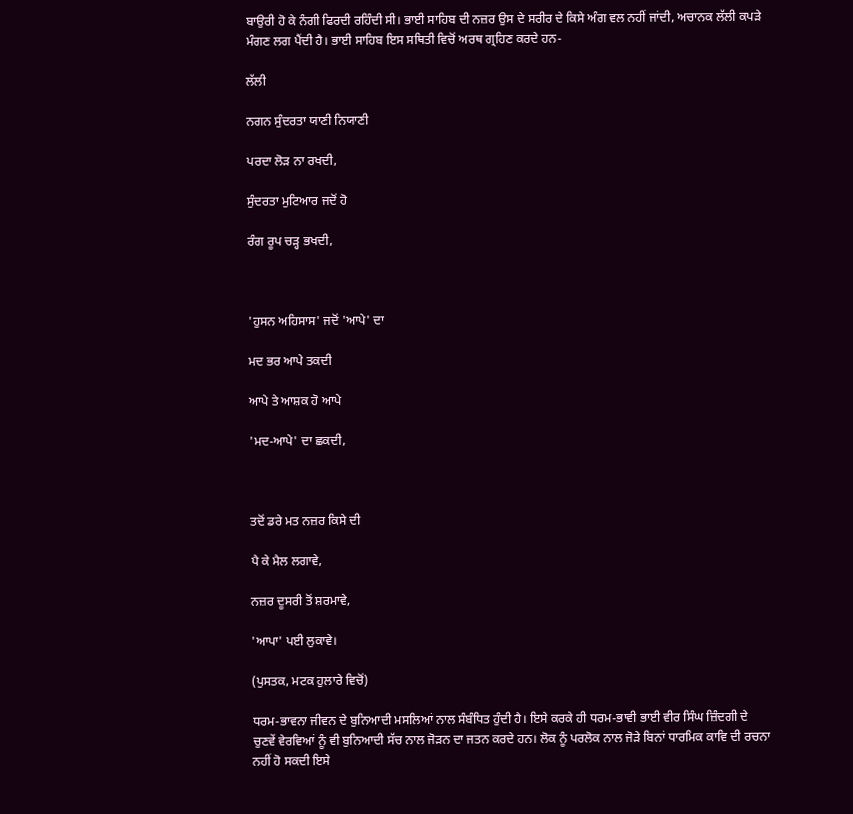ਬਾਉਰੀ ਹੋ ਕੇ ਨੰਗੀ ਫਿਰਦੀ ਰਹਿੰਦੀ ਸੀ। ਭਾਈ ਸਾਹਿਬ ਦੀ ਨਜ਼ਰ ਉਸ ਦੇ ਸਰੀਰ ਦੇ ਕਿਸੇ ਅੰਗ ਵਲ ਨਹੀਂ ਜਾਂਦੀ, ਅਚਾਨਕ ਲੱਲੀ ਕਪੜੇ ਮੰਗਣ ਲਗ ਪੈਂਦੀ ਹੈ। ਭਾਈ ਸਾਹਿਬ ਇਸ ਸਥਿਤੀ ਵਿਚੋਂ ਅਰਥ ਗ੍ਰਹਿਣ ਕਰਦੇ ਹਨ-

ਲੱਲੀ

ਨਗਨ ਸੁੰਦਰਤਾ ਯਾਣੀ ਨਿਯਾਣੀ

ਪਰਦਾ ਲੋੜ ਨਾ ਰਖਦੀ,

ਸੁੰਦਰਤਾ ਮੁਟਿਆਰ ਜਦੋਂ ਹੋ

ਰੰਗ ਰੂਪ ਚੜ੍ਹ ਭਖਦੀ,



'ਹੁਸਨ ਅਹਿਸਾਸ' ਜਦੋਂ 'ਆਪੇ' ਦਾ

ਮਦ ਭਰ ਆਪੇ ਤਕਦੀ

ਆਪੇ ਤੇ ਆਸ਼ਕ ਹੋ ਆਪੇ

'ਮਦ-ਆਪੇ' ਦਾ ਛਕਦੀ,



ਤਦੋਂ ਡਰੇ ਮਤ ਨਜ਼ਰ ਕਿਸੇ ਦੀ

ਪੈ ਕੇ ਮੈਲ ਲਗਾਵੇ,

ਨਜ਼ਰ ਦੂਸਰੀ ਤੋਂ ਸ਼ਰਮਾਵੇ,

'ਆਪਾ' ਪਈ ਲੁਕਾਵੇ।

(ਪੁਸਤਕ, ਮਟਕ ਹੁਲਾਰੇ ਵਿਚੋਂ)

ਧਰਮ-ਭਾਵਨਾ ਜੀਵਨ ਦੇ ਬੁਨਿਆਦੀ ਮਸਲਿਆਂ ਨਾਲ ਸੰਬੰਧਿਤ ਹੁੰਦੀ ਹੈ। ਇਸੇ ਕਰਕੇ ਹੀ ਧਰਮ-ਭਾਵੀ ਭਾਈ ਵੀਰ ਸਿੰਘ ਜ਼ਿੰਦਗੀ ਦੇ ਚੁਣਵੇਂ ਵੇਰਵਿਆਂ ਨੂੰ ਵੀ ਬੁਨਿਆਦੀ ਸੱਚ ਨਾਲ ਜੋੜਨ ਦਾ ਜਤਨ ਕਰਦੇ ਹਨ। ਲੋਕ ਨੂੰ ਪਰਲੋਕ ਨਾਲ ਜੋੜੇ ਬਿਨਾਂ ਧਾਰਮਿਕ ਕਾਵਿ ਦੀ ਰਚਨਾ ਨਹੀਂ ਹੋ ਸਕਦੀ ਇਸੇ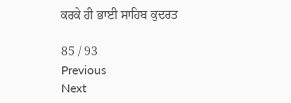ਕਰਕੇ ਹੀ ਭਾਈ ਸਾਹਿਬ ਕੁਦਰਤ

85 / 93
Previous
Next